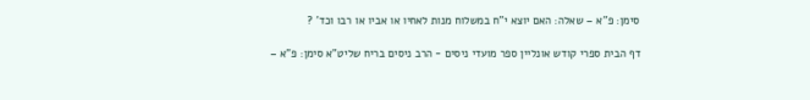סימן: פ"א – שאלה: האם יוצא י"ח במשלוח מנות לאחיו או אביו או רבו וכד' ?

דף הבית ספרי קודש אונליין ספר מועדי ניסים - הרב ניסים בריח שליט"א סימן: פ"א –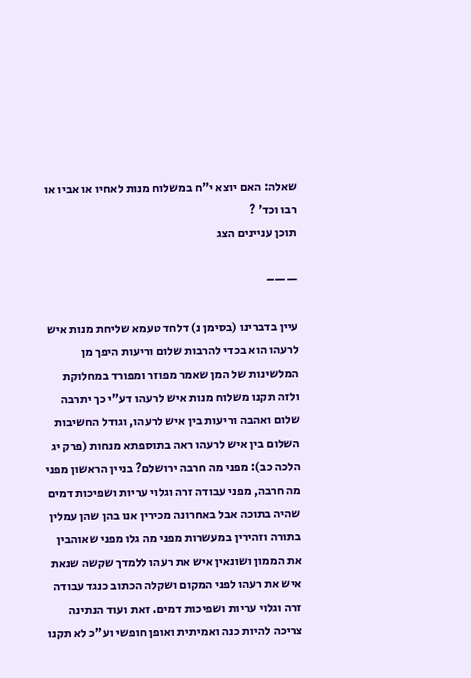שאלה: האם יוצא י"ח במשלוח מנות לאחיו או אביו או רבו וכד' ?
תוכן עניינים הצג

——–

עיין בדברינו (בסימן נ) דלחד טעמא שליחת מנות איש לרעהו הוא בכדי להרבות שלום וריעות היפך מן המלשינות של המן שאמר מפוזר ומפורד במחלוקת ולזה תקנו משלוח מנות איש לרעהו דע"י כך יתרבה שלום ואהבה וריעות בין איש לרעהו, וגודל החשיבות השלום בין איש לרעהו ראה בתוספתא מנחות (פרק יג הלכה כב): מפני מה חרבה ירושלם? בניין הראשון מפני מה חרבה, מפני עבודה זרה וגלוי עריות ושפיכות דמים שהיה בתוכה אבל באחרונה מכירין אנו בהן שהן עמלין בתורה וזהירין במעשרות מפני מה גלו מפני שאוהבין את הממון ושונאין איש את רעהו ללמדך שקשה שנאת איש את רעהו לפני המקום ושקלה הכתוב כנגד עבודה זרה וגלוי עריות ושפיכות דמים. זאת ועוד הנתינה צריכה להיות כנה ואמיתית ואופן חופשי וע"כ לא תקנו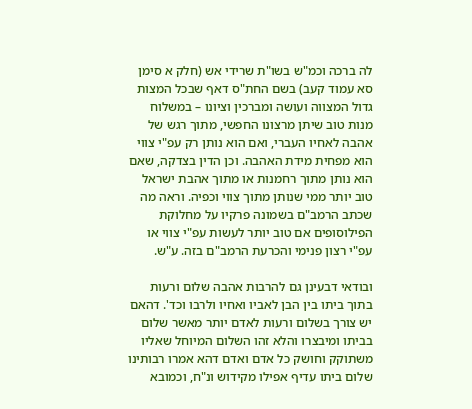לה ברכה וכמ"ש בשו"ת שרידי אש (חלק א סימן סא עמוד קעב) בשם החת"ס דאף שבכל המצות גדול המצווה ועושה ומברכין וציונו – במשלוח מנות טוב שיתן מרצונו החפשי, מתוך רגש של אהבה לאחיו העברי, ואם הוא נותן רק עפ"י צווי הוא מפחית מידת האהבה. וכן הדין בצדקה, שאם הוא נותן מתוך רחמנות או מתוך אהבת ישראל טוב יותר ממי שנותן מתוך צווי וכפיה. וראה מה שכתב הרמב"ם בשמונה פרקיו על מחלוקת הפילוסופים אם טוב יותר לעשות עפ"י צווי או עפ"י רצון פנימי והכרעת הרמב"ם בזה. ע"ש.

ובודאי דבעינן גם להרבות אהבה שלום ורעות בתוך ביתו בין הבן לאביו ואחיו ולרבו וכד'. דהאם יש צורך בשלום ורעות לאדם יותר מאשר שלום בביתו ומיבצרו והלא זהו השלום המיוחל שאליו משתוקק וחושק כל אדם ואדם דהא אמרו רבותינו שלום ביתו עדיף אפילו מקידוש ונ"ח, וכמובא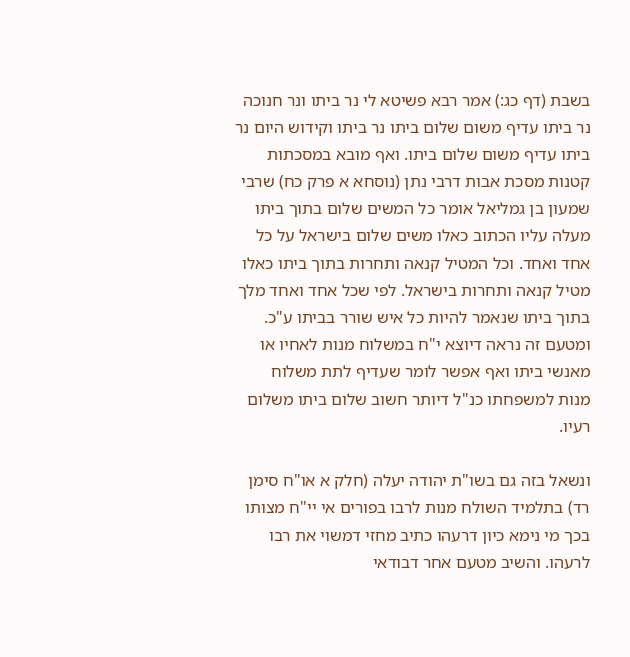בשבת (דף כג:) אמר רבא פשיטא לי נר ביתו ונר חנוכה נר ביתו עדיף משום שלום ביתו נר ביתו וקידוש היום נר ביתו עדיף משום שלום ביתו. ואף מובא במסכתות קטנות מסכת אבות דרבי נתן (נוסחא א פרק כח) שרבי שמעון בן גמליאל אומר כל המשים שלום בתוך ביתו מעלה עליו הכתוב כאלו משים שלום בישראל על כל אחד ואחד. וכל המטיל קנאה ותחרות בתוך ביתו כאלו מטיל קנאה ותחרות בישראל. לפי שכל אחד ואחד מלך בתוך ביתו שנאמר להיות כל איש שורר בביתו ע"כ. ומטעם זה נראה דיוצא י"ח במשלוח מנות לאחיו או מאנשי ביתו ואף אפשר לומר שעדיף לתת משלוח מנות למשפחתו כנ"ל דיותר חשוב שלום ביתו משלום רעיו.

ונשאל בזה גם בשו"ת יהודה יעלה (חלק א או"ח סימן רד) בתלמיד השולח מנות לרבו בפורים אי יי"ח מצותו בכך מי נימא כיון דרעהו כתיב מחזי דמשוי את רבו לרעהו. והשיב מטעם אחר דבודאי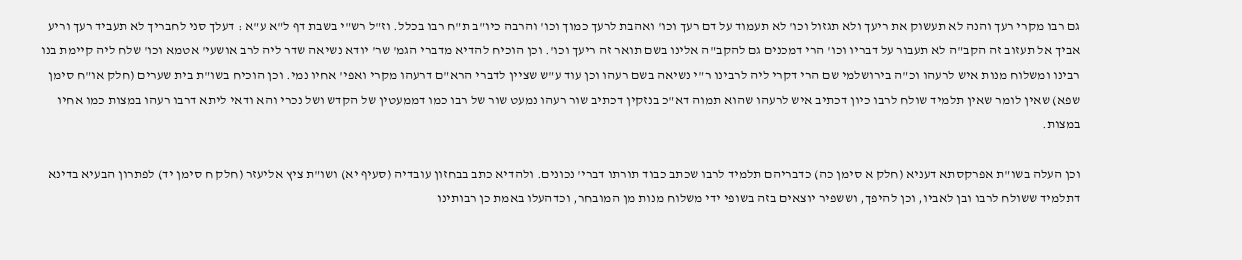גם רבו מקרי רעך והנה לא תעשוק את ריעך ולא תגזול וכו' לא תעמוד על דם רעך וכו' ואהבת לרעך כמוך וכו' והרבה כיו"ב ת"ח רבו בכלל. וז"ל רש"י בשבת דף ל"א ע"א : דעלך סני לחבריך לא תעביד רעך וריע אביך אל תעזוב זה הקב"ה לא תעבור על דבריו וכו' הרי דמכנים גם להקב"ה אלינו בשם תואר זה ריעך וכו'. וכן הוכיח להדיא מדברי הגמ' שר' יודא נשיאה שדר ליה לרב אושעי' אטמא וכו' שלח ליה קיימת בנו רבינו ומשלוח מנות איש לרעהו וכ"ה בירושלמי שם הרי דקרי ליה לרבינו ר"י נשיאה בשם רעהו וכן עוד ע"ש שציין לדברי הרא"ם דרעהו מקרי ואפי' אחיו נמי. וכן הוכיח בשו"ת בית שערים (חלק או"ח סימן שפא) שאין לומר שאין תלמיד שולח לרבו כיון דכתיב איש לרעהו שהוא תמוה דא"כ בנזקין דכתיב שור רעהו נמעט שור של רבו כמו דממעטין של הקדש ושל נכרי והא ודאי ליתא דרבו רעהו במצות כמו אחיו במצות.

וכן העלה בשו"ת אפרקסתא דעניא (חלק א סימן כה) כדבריהם תלמיד לרבו שכתב כבוד תורתו דברי' נכונים. ולהדיא כתב בבחזון עובדיה (סעיף יא) ושו"ת ציץ אליעזר (חלק ח סימן יד) לפתרון הבעיא בדינא דתלמיד ששולח לרבו ובן לאביו, וכן להיפך, וששפיר יוצאים בזה בשופי ידי משלוח מנות מן המובחר, וכדהעלו באמת כן רבותינו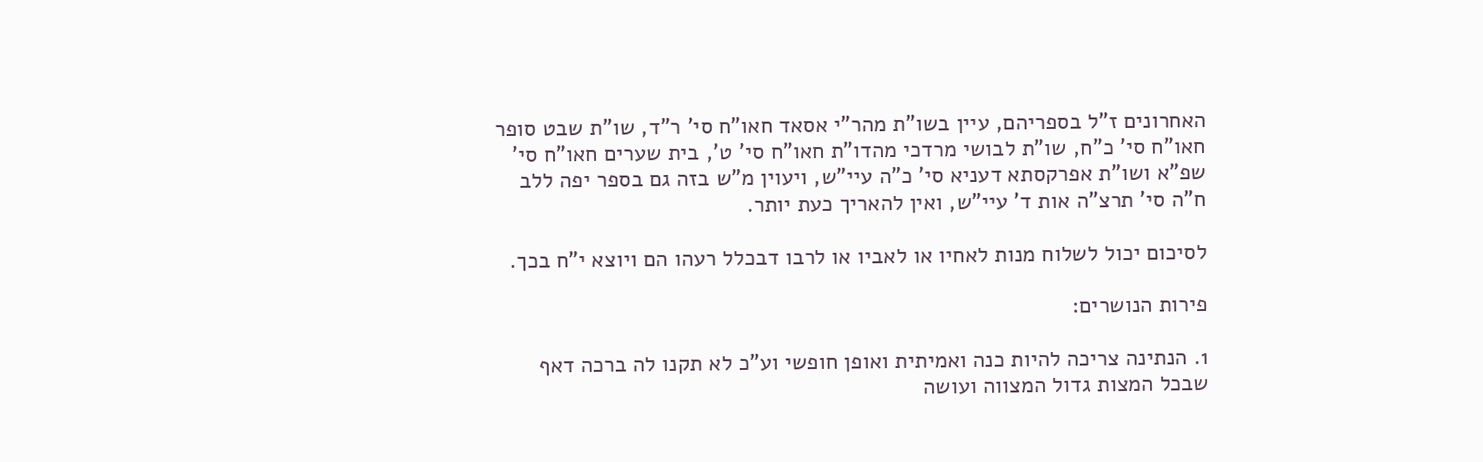האחרונים ז"ל בספריהם, עיין בשו"ת מהר"י אסאד חאו"ח סי' ר"ד, שו"ת שבט סופר חאו"ח סי' כ"ח, שו"ת לבושי מרדכי מהדו"ת חאו"ח סי' ט', בית שערים חאו"ח סי' שפ"א ושו"ת אפרקסתא דעניא סי' כ"ה עיי"ש, ויעוין מ"ש בזה גם בספר יפה ללב ח"ה סי' תרצ"ה אות ד' עיי"ש, ואין להאריך כעת יותר.

לסיכום יכול לשלוח מנות לאחיו או לאביו או לרבו דבכלל רעהו הם ויוצא י"ח בכך.

פירות הנושרים:

1. הנתינה צריכה להיות כנה ואמיתית ואופן חופשי וע"כ לא תקנו לה ברכה דאף שבכל המצות גדול המצווה ועושה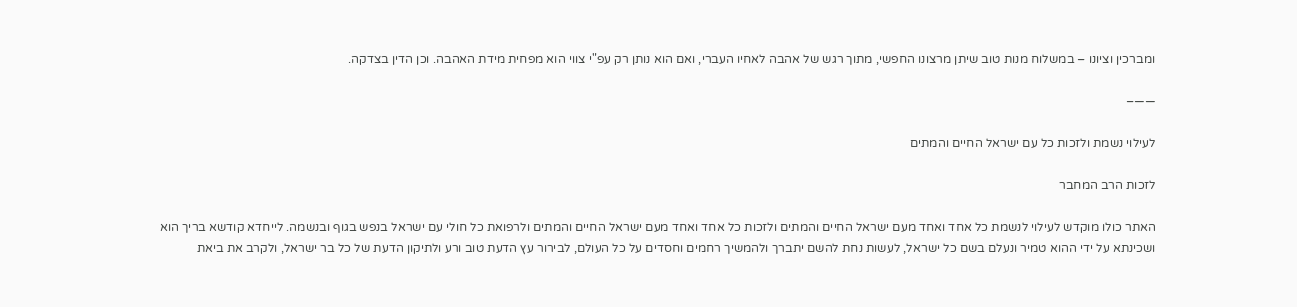ומברכין וציונו – במשלוח מנות טוב שיתן מרצונו החפשי, מתוך רגש של אהבה לאחיו העברי, ואם הוא נותן רק עפ"י צווי הוא מפחית מידת האהבה. וכן הדין בצדקה.

——–

לעילוי נשמת ולזכות כל עם ישראל החיים והמתים

לזכות הרב המחבר

האתר כולו מוקדש לעילוי לנשמת כל אחד ואחד מעם ישראל החיים והמתים ולזכות כל אחד ואחד מעם ישראל החיים והמתים ולרפואת כל חולי עם ישראל בנפש בגוף ובנשמה. לייחדא קודשא בריך הוא ושכינתא על ידי ההוא טמיר ונעלם בשם כל ישראל, לעשות נחת להשם יתברך ולהמשיך רחמים וחסדים על כל העולם, לבירור עץ הדעת טוב ורע ולתיקון הדעת של כל בר ישראל, ולקרב את ביאת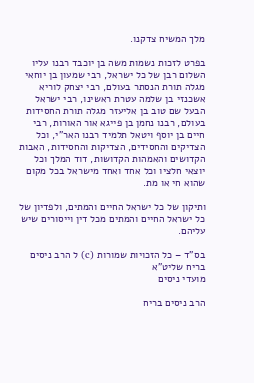מלך המשיח צדקנו.

בפרט לזכות נשמות משה בן יוכבד רבנו עליו השלום רבן של כל ישראל, רבי שמעון בן יוחאי מגלה תורת הנסתר בעולם, רבי יצחק לוריא אשכנזי בן שלמה עטרת ראשינו, רבי ישראל הבעל שם טוב בן אליעזר מגלה תורת החסידות בעולם, רבנו נחמן בן פייגא אור האורות, רבי חיים בן יוסף ויטאל תלמיד רבנו האר"י, וכל הצדיקים והחסידים, הצדיקות והחסידות, האבות הקדושים והאמהות הקדושות, דוד המלך וכל יוצאי חלציו וכל אחד ואחד מישראל בכל מקום שהוא חי או מת.

ותיקון של כל ישראל החיים והמתים, ולפדיון של כל ישראל החיים והמתים מכל דין וייסורים שיש עליהם.

בס"ד – כל הזכויות שמורות (c) ל הרב ניסים בריח שליט"א
מועדי ניסים

הרב ניסים בריח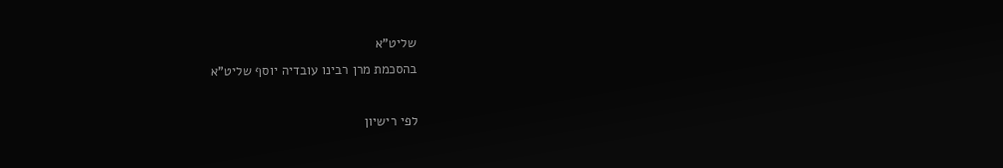שליט"א
בהסכמת מרן רבינו עובדיה יוסף שליט"א

לפי רישיון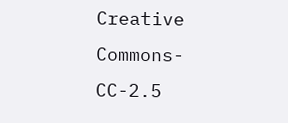Creative Commons-CC-2.5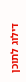דילוג לתוכן